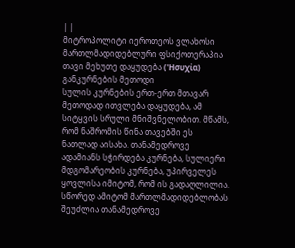| |
მიტროპოლიტი იეროთეოს ვლახოსი მართლმადიდებლური ფსიქოთერაპია
თავი მეხუთე დაყუდება ('Ησυχία) განკურნების მეთოდი
სულის კურნების ერთ-ერთ მთავარ მეთოდად ითვლება დაყუდება, ამ სიტყვის სრული მნიშვნელობით. მწამს, რომ ნაშრომის წინა თავებში ეს ნათლად აისახა. თანამედროვე ადამიანს სჭირდება კურნება, სულიერი მდგომარეობის კურნება, უპირველეს ყოვლისა იმიტომ, რომ ის გადაღლილია. სწორედ ამიტომ მართლმადიდებლობას შეუძლია თანამედროვე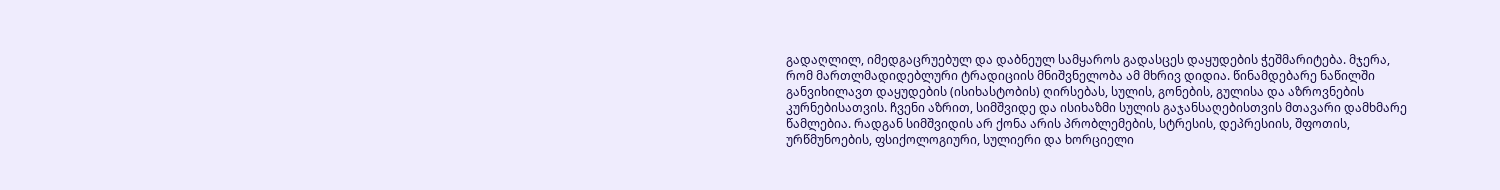გადაღლილ, იმედგაცრუებულ და დაბნეულ სამყაროს გადასცეს დაყუდების ჭეშმარიტება. მჯერა, რომ მართლმადიდებლური ტრადიციის მნიშვნელობა ამ მხრივ დიდია. წინამდებარე ნაწილში განვიხილავთ დაყუდების (ისიხასტობის) ღირსებას, სულის, გონების, გულისა და აზროვნების კურნებისათვის. ჩვენი აზრით, სიმშვიდე და ისიხაზმი სულის გაჯანსაღებისთვის მთავარი დამხმარე წამლებია. რადგან სიმშვიდის არ ქონა არის პრობლემების, სტრესის, დეპრესიის, შფოთის, ურწმუნოების, ფსიქოლოგიური, სულიერი და ხორციელი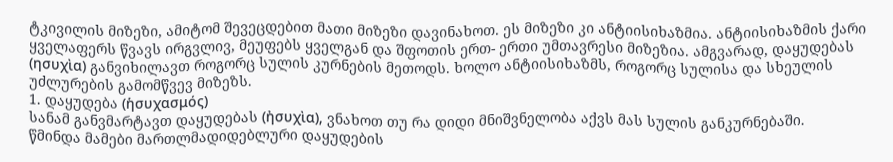ტკივილის მიზეზი, ამიტომ შევეცდებით მათი მიზეზი დავინახოთ. ეს მიზეზი კი ანტიისიხაზმია. ანტიისიხაზმის ქარი ყველაფერს წვავს ირგვლივ, მეუფებს ყველგან და შფოთის ერთ- ერთი უმთავრესი მიზეზია. ამგვარად, დაყუდებას (ησυχὶα) განვიხილავთ როგორც სულის კურნების მეთოდს. ხოლო ანტიისიხაზმს, როგორც სულისა და სხეულის უძლურების გამომწვევ მიზეზს.
1. დაყუდება (ἡσυχασμός)
სანამ განვმარტავთ დაყუდებას (ἠσυχὶα), ვნახოთ თუ რა დიდი მნიშვნელობა აქვს მას სულის განკურნებაში.
წმინდა მამები მართლმადიდებლური დაყუდების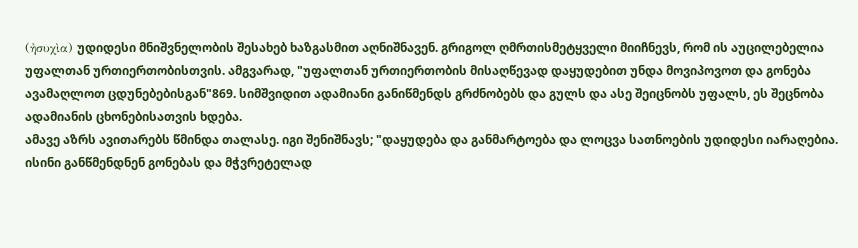(ἠσυχὶα) უდიდესი მნიშვნელობის შესახებ ხაზგასმით აღნიშნავენ. გრიგოლ ღმრთისმეტყველი მიიჩნევს, რომ ის აუცილებელია უფალთან ურთიერთობისთვის. ამგვარად, "უფალთან ურთიერთობის მისაღწევად დაყუდებით უნდა მოვიპოვოთ და გონება ავამაღლოთ ცდუნებებისგან"869. სიმშვიდით ადამიანი განიწმენდს გრძნობებს და გულს და ასე შეიცნობს უფალს, ეს შეცნობა ადამიანის ცხონებისათვის ხდება.
ამავე აზრს ავითარებს წმინდა თალასე. იგი შენიშნავს; "დაყუდება და განმარტოება და ლოცვა სათნოების უდიდესი იარაღებია. ისინი განწმენდნენ გონებას და მჭვრეტელად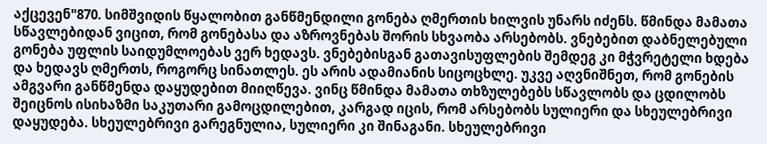აქცევენ"870. სიმშვიდის წყალობით განწმენდილი გონება ღმერთის ხილვის უნარს იძენს. წმინდა მამათა სწავლებიდან ვიცით, რომ გონებასა და აზროვნებას შორის სხვაობა არსებობს. ვნებებით დაბნელებული გონება უფლის საიდუმლოებას ვერ ხედავს. ვნებებისგან გათავისუფლების შემდეგ კი მჭვრეტელი ხდება და ხედავს ღმერთს, როგორც სინათლეს. ეს არის ადამიანის სიცოცხლე. უკვე აღვნიშნეთ, რომ გონების ამგვარი განწმენდა დაყუდებით მიიღწევა. ვინც წმინდა მამათა თხზულებებს სწავლობს და ცდილობს შეიცნოს ისიხაზმი საკუთარი გამოცდილებით, კარგად იცის, რომ არსებობს სულიერი და სხეულებრივი დაყუდება. სხეულებრივი გარეგნულია, სულიერი კი შინაგანი. სხეულებრივი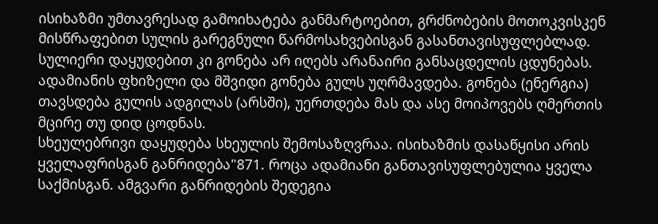ისიხაზმი უმთავრესად გამოიხატება განმარტოებით, გრძნობების მოთოკვისკენ მისწრაფებით სულის გარეგნული წარმოსახვებისგან გასანთავისუფლებლად. სულიერი დაყუდებით კი გონება არ იღებს არანაირი განსაცდელის ცდუნებას. ადამიანის ფხიზელი და მშვიდი გონება გულს უღრმავდება. გონება (ენერგია) თავსდება გულის ადგილას (არსში), უერთდება მას და ასე მოიპოვებს ღმერთის მცირე თუ დიდ ცოდნას.
სხეულებრივი დაყუდება სხეულის შემოსაზღვრაა. ისიხაზმის დასაწყისი არის ყველაფრისგან განრიდება"871. როცა ადამიანი განთავისუფლებულია ყველა საქმისგან. ამგვარი განრიდების შედეგია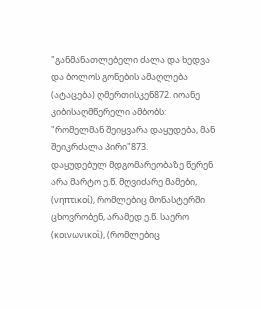"განმანათლებელი ძალა და ხედვა და ბოლოს გონების ამაღლება (ატაცება) ღმერთისკენ872. იოანე კიბისაღმწერელი ამბობს: "რომელმან შეიყვარა დაყუდება, მან შეიკრძალა პირი"873.
დაყუდებულ მდგომარეობაზე წერენ არა მარტო ე.წ. მღვიძარე მამები, (νηπτικοί), რომლებიც მონასტერში ცხოვრობენ, არამედ ე.წ. საერო (κοινωνικοὶ), (რომლებიც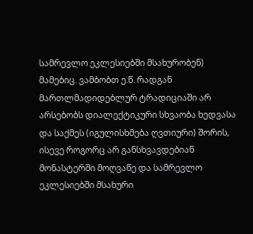სამრევლო ეკლესიებში მსახურობენ) მამებიც. ვამბობთ ე.წ. რადგან მართლმადიდებლურ ტრადიციაში არ არსებობს დიალექტიკური სხვაობა ხედვასა და საქმეს (იგულისხმება ღვთიური) შორის, ისევე როგორც არ განსხვავდებიან მონასტერში მოღვაწე და სამრევლო ეკლესიებში მსახური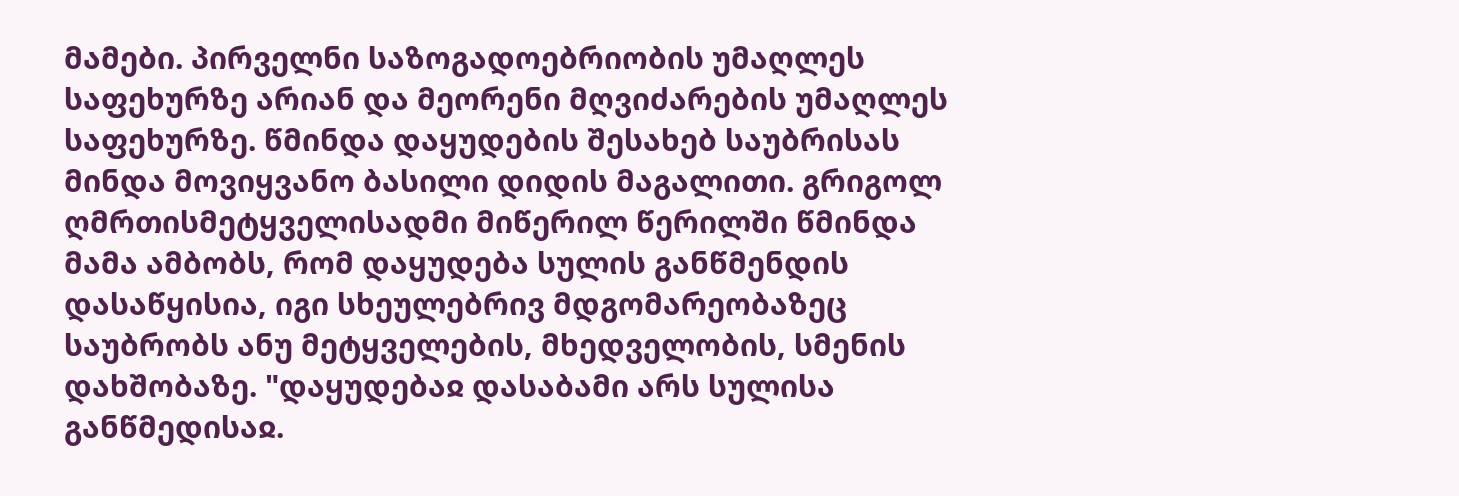მამები. პირველნი საზოგადოებრიობის უმაღლეს საფეხურზე არიან და მეორენი მღვიძარების უმაღლეს საფეხურზე. წმინდა დაყუდების შესახებ საუბრისას მინდა მოვიყვანო ბასილი დიდის მაგალითი. გრიგოლ ღმრთისმეტყველისადმი მიწერილ წერილში წმინდა მამა ამბობს, რომ დაყუდება სულის განწმენდის დასაწყისია, იგი სხეულებრივ მდგომარეობაზეც საუბრობს ანუ მეტყველების, მხედველობის, სმენის დახშობაზე. "დაყუდებაჲ დასაბამი არს სულისა განწმედისაჲ.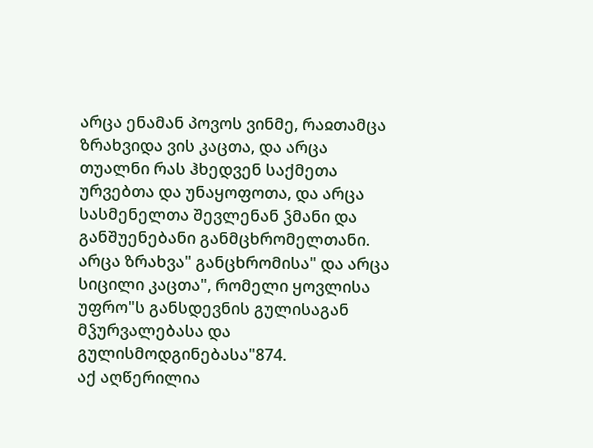არცა ენამან პოვოს ვინმე, რაჲთამცა ზრახვიდა ვის კაცთა, და არცა თუალნი რას ჰხედვენ საქმეთა ურვებთა და უნაყოფოთა, და არცა სასმენელთა შევლენან ჴმანი და განშუენებანი განმცხრომელთანი. არცა ზრახვა" განცხრომისა" და არცა სიცილი კაცთა", რომელი ყოვლისა უფრო"ს განსდევნის გულისაგან მჴურვალებასა და გულისმოდგინებასა"874.
აქ აღწერილია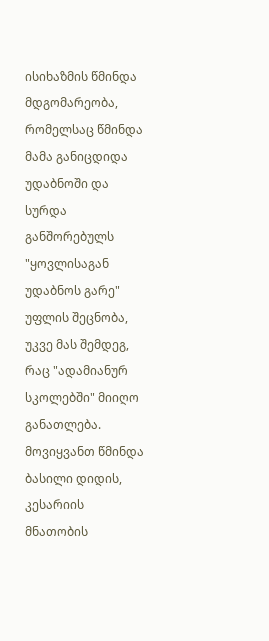ისიხაზმის წმინდა მდგომარეობა, რომელსაც წმინდა მამა განიცდიდა უდაბნოში და სურდა განშორებულს "ყოვლისაგან უდაბნოს გარე" უფლის შეცნობა, უკვე მას შემდეგ, რაც "ადამიანურ სკოლებში" მიიღო განათლება. მოვიყვანთ წმინდა ბასილი დიდის, კესარიის მნათობის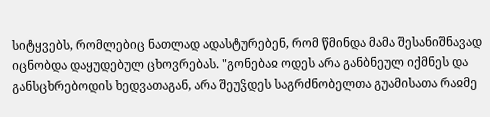სიტყვებს, რომლებიც ნათლად ადასტურებენ, რომ წმინდა მამა შესანიშნავად იცნობდა დაყუდებულ ცხოვრებას. "გონებაჲ ოდეს არა განბნეულ იქმნეს და განსცხრებოდის ხედვათაგან, არა შეუჴდეს საგრძნობელთა გუამისათა რაჲმე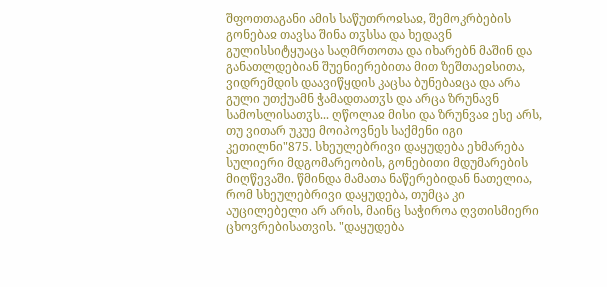შფოთთაგანი ამის საწუთროჲსაჲ, შემოკრბების გონებაჲ თავსა შინა თჳსსა და ხედავნ გულისსიტყუაცა საღმრთოთა და იხარებნ მაშინ და განათლდებიან შუენიერებითა მით ზეშთაეჲსითა, ვიდრემდის დაავიწყდის კაცსა ბუნებაჲცა და არა გული უთქუამნ ჭამადთათჳს და არცა ზრუნავნ სამოსლისათჳს... ღწოლაჲ მისი და ზრუნვაჲ ესე არს, თუ ვითარ უკუე მოიპოვნეს საქმენი იგი კეთილნი"875. სხეულებრივი დაყუდება ეხმარება სულიერი მდგომარეობის, გონებითი მდუმარების მიღწევაში. წმინდა მამათა ნაწერებიდან ნათელია, რომ სხეულებრივი დაყუდება, თუმცა კი აუცილებელი არ არის, მაინც საჭიროა ღვთისმიერი ცხოვრებისათვის. "დაყუდება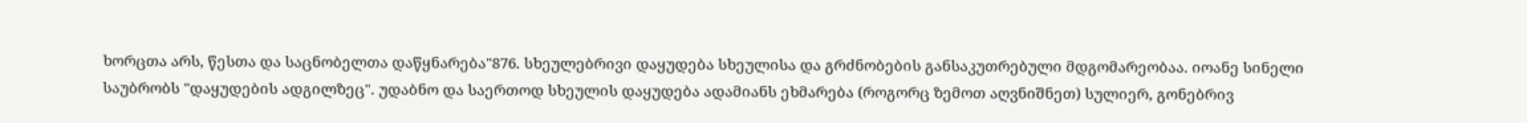ხორცთა არს, წესთა და საცნობელთა დაწყნარება"876. სხეულებრივი დაყუდება სხეულისა და გრძნობების განსაკუთრებული მდგომარეობაა. იოანე სინელი საუბრობს "დაყუდების ადგილზეც". უდაბნო და საერთოდ სხეულის დაყუდება ადამიანს ეხმარება (როგორც ზემოთ აღვნიშნეთ) სულიერ, გონებრივ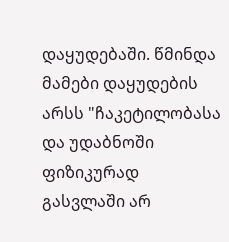დაყუდებაში. წმინდა მამები დაყუდების არსს "ჩაკეტილობასა და უდაბნოში ფიზიკურად გასვლაში არ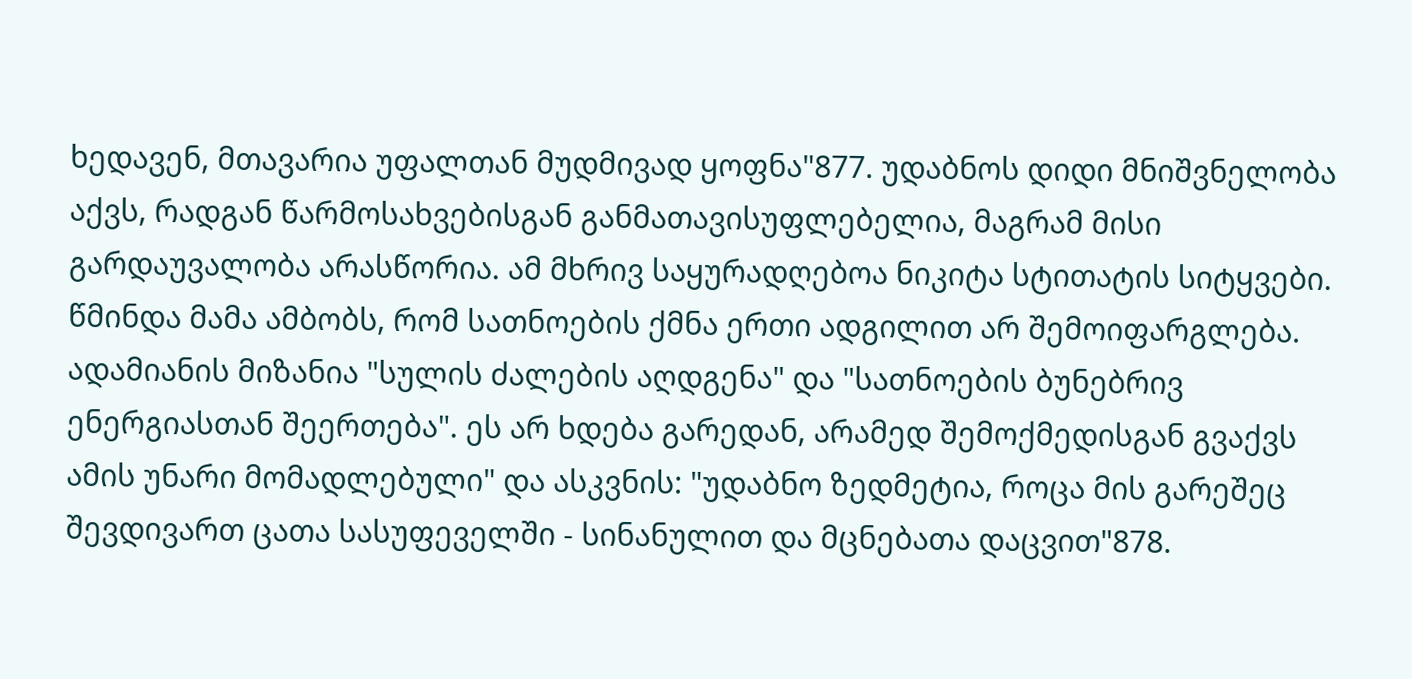ხედავენ, მთავარია უფალთან მუდმივად ყოფნა"877. უდაბნოს დიდი მნიშვნელობა აქვს, რადგან წარმოსახვებისგან განმათავისუფლებელია, მაგრამ მისი გარდაუვალობა არასწორია. ამ მხრივ საყურადღებოა ნიკიტა სტითატის სიტყვები. წმინდა მამა ამბობს, რომ სათნოების ქმნა ერთი ადგილით არ შემოიფარგლება. ადამიანის მიზანია "სულის ძალების აღდგენა" და "სათნოების ბუნებრივ ენერგიასთან შეერთება". ეს არ ხდება გარედან, არამედ შემოქმედისგან გვაქვს ამის უნარი მომადლებული" და ასკვნის: "უდაბნო ზედმეტია, როცა მის გარეშეც შევდივართ ცათა სასუფეველში - სინანულით და მცნებათა დაცვით"878.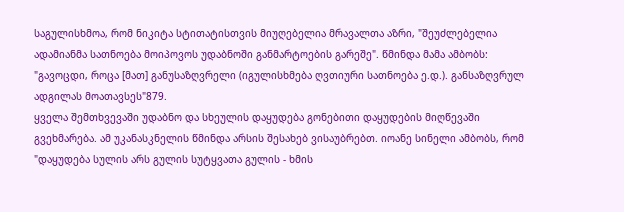საგულისხმოა, რომ ნიკიტა სტითატისთვის მიუღებელია მრავალთა აზრი, "შეუძლებელია ადამიანმა სათნოება მოიპოვოს უდაბნოში განმარტოების გარეშე". წმინდა მამა ამბობს: "გავოცდი, როცა [მათ] განუსაზღვრელი (იგულისხმება ღვთიური სათნოება ე.დ.). განსაზღვრულ ადგილას მოათავსეს"879.
ყველა შემთხვევაში უდაბნო და სხეულის დაყუდება გონებითი დაყუდების მიღწევაში გვეხმარება. ამ უკანასკნელის წმინდა არსის შესახებ ვისაუბრებთ. იოანე სინელი ამბობს, რომ "დაყუდება სულის არს გულის სუტყვათა გულის - ხმის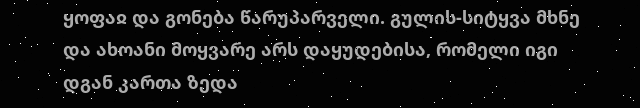ყოფაჲ და გონება წარუპარველი. გულის-სიტყვა მხნე და ახოანი მოყვარე არს დაყუდებისა, რომელი იგი დგან კართა ზედა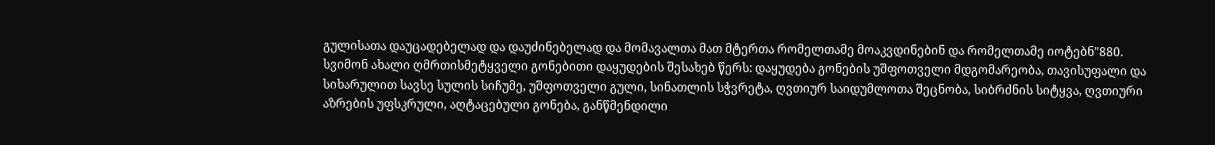გულისათა დაუცადებელად და დაუძინებელად და მომავალთა მათ მტერთა რომელთამე მოაკვდინებინ და რომელთამე იოტებნ"880.
სვიმონ ახალი ღმრთისმეტყველი გონებითი დაყუდების შესახებ წერს: დაყუდება გონების უშფოთველი მდგომარეობა, თავისუფალი და სიხარულით სავსე სულის სიჩუმე, უშფოთველი გული, სინათლის სჭვრეტა, ღვთიურ საიდუმლოთა შეცნობა, სიბრძნის სიტყვა, ღვთიური აზრების უფსკრული, აღტაცებული გონება, განწმენდილი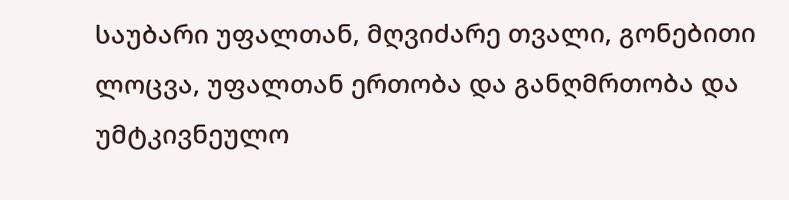საუბარი უფალთან, მღვიძარე თვალი, გონებითი ლოცვა, უფალთან ერთობა და განღმრთობა და უმტკივნეულო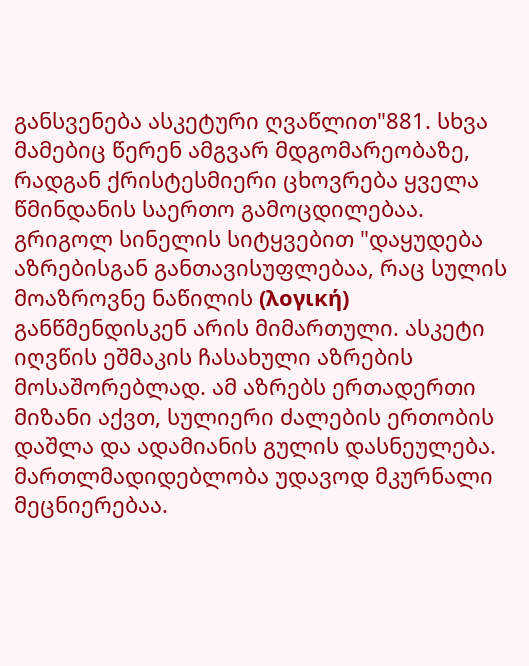განსვენება ასკეტური ღვაწლით"881. სხვა მამებიც წერენ ამგვარ მდგომარეობაზე, რადგან ქრისტესმიერი ცხოვრება ყველა წმინდანის საერთო გამოცდილებაა. გრიგოლ სინელის სიტყვებით "დაყუდება აზრებისგან განთავისუფლებაა, რაც სულის მოაზროვნე ნაწილის (λογική) განწმენდისკენ არის მიმართული. ასკეტი იღვწის ეშმაკის ჩასახული აზრების მოსაშორებლად. ამ აზრებს ერთადერთი მიზანი აქვთ, სულიერი ძალების ერთობის დაშლა და ადამიანის გულის დასნეულება.
მართლმადიდებლობა უდავოდ მკურნალი მეცნიერებაა.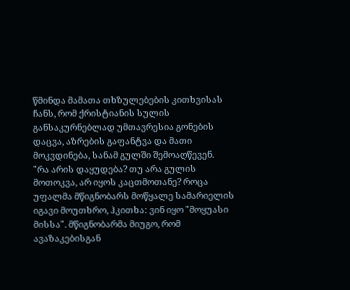წმინდა მამათა თხზულებების კითხვისას ჩანს, რომ ქრისტიანის სულის განსაკურნებლად უმთავრესია გონების დაცვა, აზრების გაფანტვა და მათი მოკვდინება, სანამ გულში შემოაღწევენ.
"რა არის დაყუდება? თუ არა გულის მოთოკვა, არ იყოს კაცთმოთანე? როცა უფალმა მწიგნობარს მოწყალე სამარიელის იგავი მოუთხრო, ჰკითხა: ვინ იყო "მოყუასი მისსა". მწიგნობარმა მიუგო, რომ ავაზაკებისგან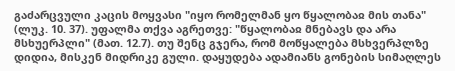გაძარცვული კაცის მოყვასი "იყო რომელმან ყო წყალობაჲ მის თანა" (ლუკ. 10. 37). უფალმა თქვა აგრეთვე: "წყალობაჲ მნებავს და არა მსხუერპლი" (მათ. 12.7). თუ შენც გჯერა, რომ მოწყალება მსხვერპლზე დიდია, მისკენ მიდრიკე გული. დაყუდება ადამიანს გონების სიმაღლეს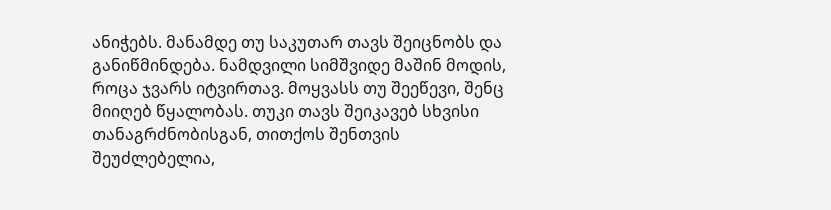ანიჭებს. მანამდე თუ საკუთარ თავს შეიცნობს და განიწმინდება. ნამდვილი სიმშვიდე მაშინ მოდის, როცა ჯვარს იტვირთავ. მოყვასს თუ შეეწევი, შენც მიიღებ წყალობას. თუკი თავს შეიკავებ სხვისი თანაგრძნობისგან, თითქოს შენთვის შეუძლებელია,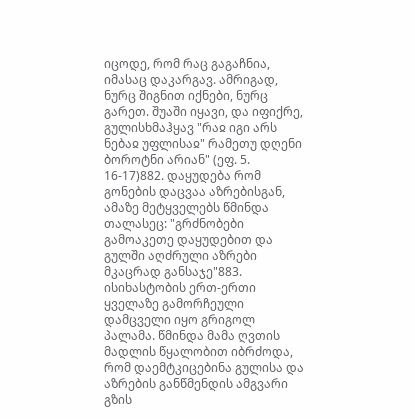იცოდე, რომ რაც გაგაჩნია, იმასაც დაკარგავ. ამრიგად, ნურც შიგნით იქნები, ნურც გარეთ. შუაში იყავი, და იფიქრე, გულისხმაჰყავ "რაჲ იგი არს ნებაჲ უფლისაჲ" რამეთუ დღენი ბოროტნი არიან" (ეფ. 5. 16-17)882. დაყუდება რომ გონების დაცვაა აზრებისგან, ამაზე მეტყველებს წმინდა თალასეც: "გრძნობები გამოაკეთე დაყუდებით და გულში აღძრული აზრები მკაცრად განსაჯე"883. ისიხასტობის ერთ-ერთი ყველაზე გამორჩეული დამცველი იყო გრიგოლ პალამა. წმინდა მამა ღვთის მადლის წყალობით იბრძოდა, რომ დაემტკიცებინა გულისა და აზრების განწმენდის ამგვარი გზის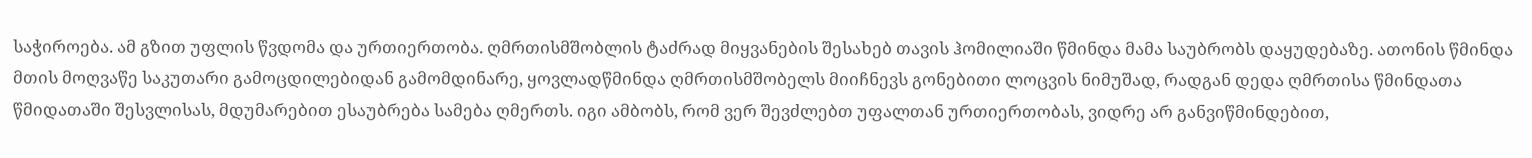საჭიროება. ამ გზით უფლის წვდომა და ურთიერთობა. ღმრთისმშობლის ტაძრად მიყვანების შესახებ თავის ჰომილიაში წმინდა მამა საუბრობს დაყუდებაზე. ათონის წმინდა მთის მოღვაწე საკუთარი გამოცდილებიდან გამომდინარე, ყოვლადწმინდა ღმრთისმშობელს მიიჩნევს გონებითი ლოცვის ნიმუშად, რადგან დედა ღმრთისა წმინდათა წმიდათაში შესვლისას, მდუმარებით ესაუბრება სამება ღმერთს. იგი ამბობს, რომ ვერ შევძლებთ უფალთან ურთიერთობას, ვიდრე არ განვიწმინდებით,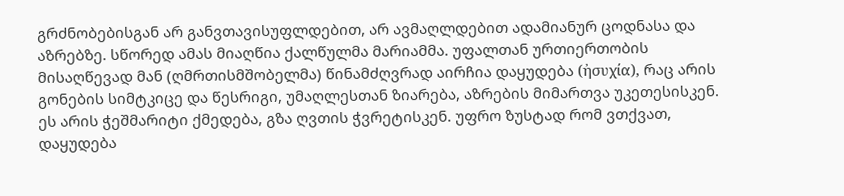გრძნობებისგან არ განვთავისუფლდებით, არ ავმაღლდებით ადამიანურ ცოდნასა და აზრებზე. სწორედ ამას მიაღწია ქალწულმა მარიამმა. უფალთან ურთიერთობის მისაღწევად მან (ღმრთისმშობელმა) წინამძღვრად აირჩია დაყუდება (ἠσυχία), რაც არის გონების სიმტკიცე და წესრიგი, უმაღლესთან ზიარება, აზრების მიმართვა უკეთესისკენ. ეს არის ჭეშმარიტი ქმედება, გზა ღვთის ჭვრეტისკენ. უფრო ზუსტად რომ ვთქვათ, დაყუდება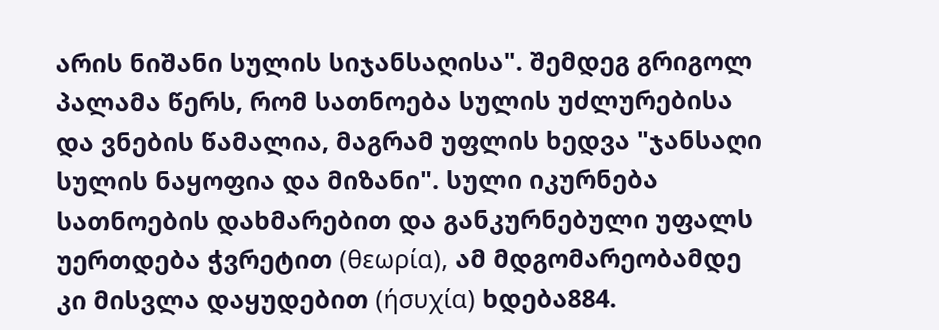არის ნიშანი სულის სიჯანსაღისა". შემდეგ გრიგოლ პალამა წერს, რომ სათნოება სულის უძლურებისა და ვნების წამალია, მაგრამ უფლის ხედვა "ჯანსაღი სულის ნაყოფია და მიზანი". სული იკურნება სათნოების დახმარებით და განკურნებული უფალს უერთდება ჭვრეტით (θεωρία), ამ მდგომარეობამდე კი მისვლა დაყუდებით (ήσυχία) ხდება884.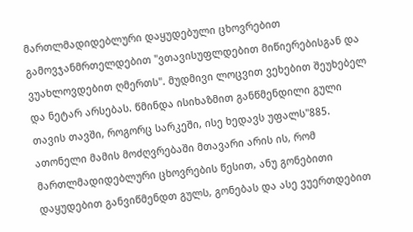მართლმადიდებლური დაყუდებული ცხოვრებით გამოვჯანმრთელდებით "ვთავისუფლდებით მიწიერებისგან და ვუახლოვდებით ღმერთს". მუდმივი ლოცვით ვეხებით შეუხებელ და ნეტარ არსებას. წმინდა ისიხაზმით განწმენდილი გული თავის თავში, როგორც სარკეში, ისე ხედავს უფალს"885.
ათონელი მამის მოძღვრებაში მთავარი არის ის, რომ მართლმადიდებლური ცხოვრების წესით, ანუ გონებითი დაყუდებით განვიწმენდთ გულს, გონებას და ასე ვუერთდებით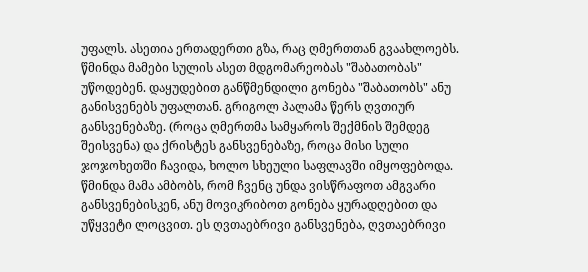უფალს. ასეთია ერთადერთი გზა, რაც ღმერთთან გვაახლოებს.
წმინდა მამები სულის ასეთ მდგომარეობას "შაბათობას" უწოდებენ. დაყუდებით განწმენდილი გონება "შაბათობს" ანუ განისვენებს უფალთან. გრიგოლ პალამა წერს ღვთიურ განსვენებაზე. (როცა ღმერთმა სამყაროს შექმნის შემდეგ შეისვენა) და ქრისტეს განსვენებაზე, როცა მისი სული ჯოჯოხეთში ჩავიდა, ხოლო სხეული საფლავში იმყოფებოდა. წმინდა მამა ამბობს, რომ ჩვენც უნდა ვისწრაფოთ ამგვარი განსვენებისკენ, ანუ მოვიკრიბოთ გონება ყურადღებით და უწყვეტი ლოცვით. ეს ღვთაებრივი განსვენება, ღვთაებრივი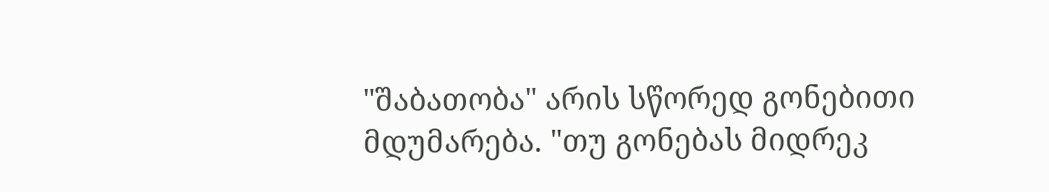"შაბათობა" არის სწორედ გონებითი მდუმარება. "თუ გონებას მიდრეკ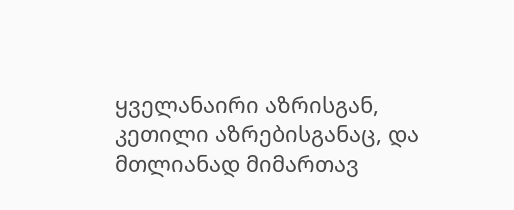ყველანაირი აზრისგან, კეთილი აზრებისგანაც, და მთლიანად მიმართავ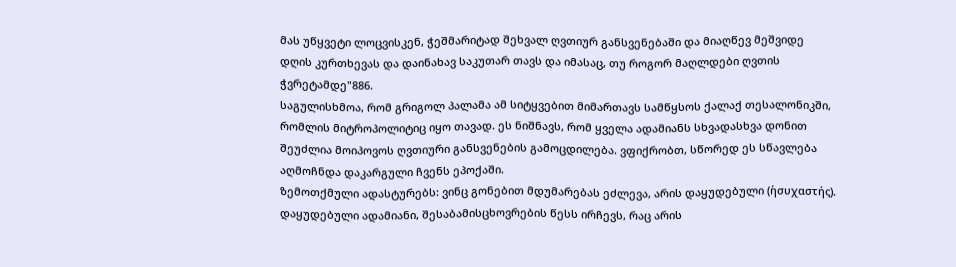მას უწყვეტი ლოცვისკენ, ჭეშმარიტად შეხვალ ღვთიურ განსვენებაში და მიაღწევ მეშვიდე დღის კურთხევას და დაინახავ საკუთარ თავს და იმასაც, თუ როგორ მაღლდები ღვთის ჭვრეტამდე"886.
საგულისხმოა, რომ გრიგოლ პალამა ამ სიტყვებით მიმართავს სამწყსოს ქალაქ თესალონიკში, რომლის მიტროპოლიტიც იყო თავად. ეს ნიშნავს, რომ ყველა ადამიანს სხვადასხვა დონით შეუძლია მოიპოვოს ღვთიური განსვენების გამოცდილება. ვფიქრობთ, სწორედ ეს სწავლება აღმოჩნდა დაკარგული ჩვენს ეპოქაში.
ზემოთქმული ადასტურებს: ვინც გონებით მდუმარებას ეძლევა, არის დაყუდებული (ἡσυχαστής). დაყუდებული ადამიანი, შესაბამისცხოვრების წესს ირჩევს, რაც არის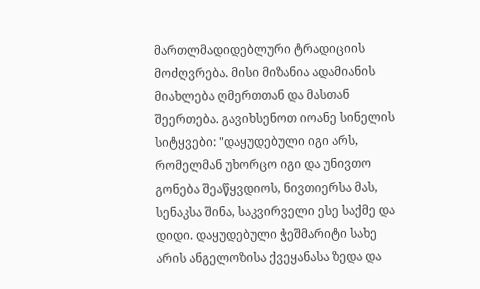მართლმადიდებლური ტრადიციის მოძღვრება. მისი მიზანია ადამიანის მიახლება ღმერთთან და მასთან შეერთება. გავიხსენოთ იოანე სინელის სიტყვები: "დაყუდებული იგი არს, რომელმან უხორცო იგი და უნივთო გონება შეაწყვდიოს, ნივთიერსა მას, სენაკსა შინა, საკვირველი ესე საქმე და დიდი. დაყუდებული ჭეშმარიტი სახე არის ანგელოზისა ქვეყანასა ზედა და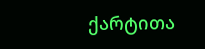ქარტითა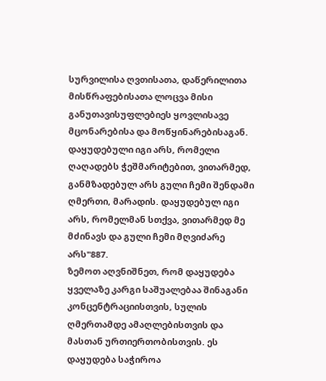სურვილისა ღვთისათა, დაწერილითა მისწრაფებისათა ლოცვა მისი განუთავისუფლებიეს ყოვლისავე მცონარებისა და მოწყინარებისაგან. დაყუდებული იგი არს, რომელი ღაღადებს ჭეშმარიტებით, ვითარმედ, განმზადებულ არს გული ჩემი შენდამი ღმერთი, მარადის. დაყუდებულ იგი არს, რომელმან სთქვა, ვითარმედ მე მძინავს და გული ჩემი მღვიძარე არს"887.
ზემოთ აღვნიშნეთ, რომ დაყუდება ყველაზე კარგი საშუალებაა შინაგანი კონცენტრაციისთვის, სულის ღმერთამდე ამაღლებისთვის და მასთან ურთიერთობისთვის. ეს დაყუდება საჭიროა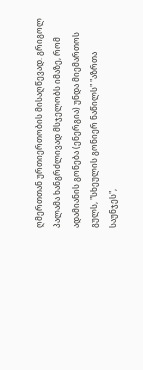ღმერთთან ურთიერთობის მისაღწევად. გრიგოლ პალამა ხანგრძლივად მსჯელობს იმაზე, რომ ადამიანის გონება (ენერგია) უნდა მიემართოს გულს, "სხეულის გონიერ ნაწილს" "აზრთა საუნჯეს",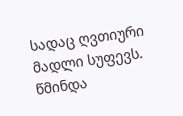სადაც ღვთიური მადლი სუფევს. წმინდა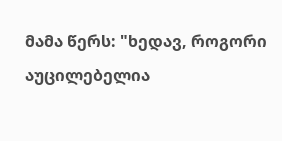მამა წერს: "ხედავ, როგორი აუცილებელია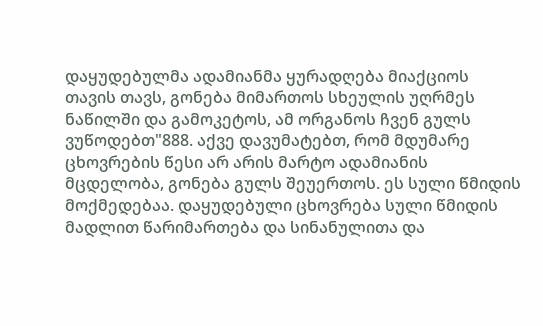დაყუდებულმა ადამიანმა ყურადღება მიაქციოს თავის თავს, გონება მიმართოს სხეულის უღრმეს ნაწილში და გამოკეტოს, ამ ორგანოს ჩვენ გულს ვუწოდებთ"888. აქვე დავუმატებთ, რომ მდუმარე ცხოვრების წესი არ არის მარტო ადამიანის მცდელობა, გონება გულს შეუერთოს. ეს სული წმიდის მოქმედებაა. დაყუდებული ცხოვრება სული წმიდის მადლით წარიმართება და სინანულითა და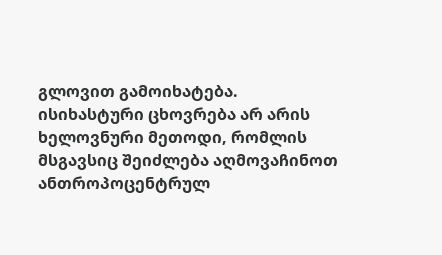გლოვით გამოიხატება. ისიხასტური ცხოვრება არ არის ხელოვნური მეთოდი, რომლის მსგავსიც შეიძლება აღმოვაჩინოთ ანთროპოცენტრულ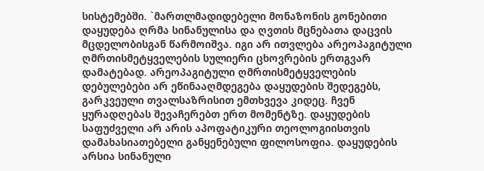სისტემებში. `მართლმადიდებელი მონაზონის გონებითი დაყუდება ღრმა სინანულისა და ღვთის მცნებათა დაცვის მცდელობისგან წარმოიშვა. იგი არ ითვლება არეოპაგიტული ღმრთისმეტყველების სულიერი ცხოვრების ერთგვარ დამატებად. არეოპაგიტული ღმრთისმეტყველების დებულებები არ ეწინააღმდეგება დაყუდების შედეგებს, გარკვეული თვალსაზრისით ემთხვევა კიდეც. ჩვენ ყურადღებას შევაჩერებთ ერთ მომენტზე. დაყუდების საფუძველი არ არის აპოფატიკური თეოლოგიისთვის დამახასიათებელი განყენებული ფილოსოფია. დაყუდების არსია სინანული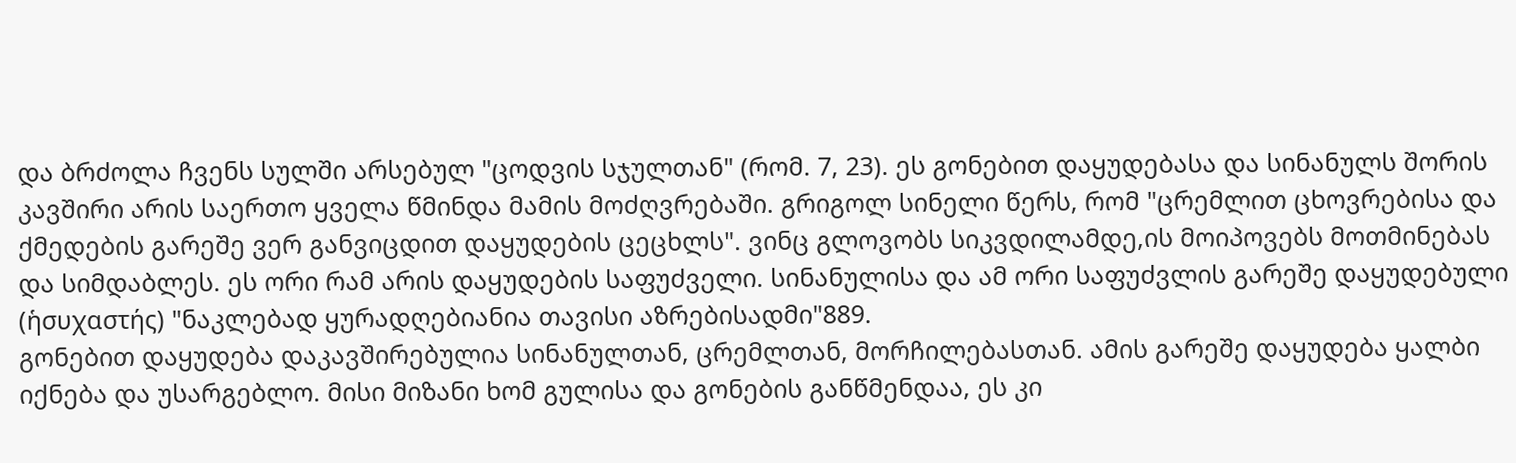და ბრძოლა ჩვენს სულში არსებულ "ცოდვის სჯულთან" (რომ. 7, 23). ეს გონებით დაყუდებასა და სინანულს შორის კავშირი არის საერთო ყველა წმინდა მამის მოძღვრებაში. გრიგოლ სინელი წერს, რომ "ცრემლით ცხოვრებისა და ქმედების გარეშე ვერ განვიცდით დაყუდების ცეცხლს". ვინც გლოვობს სიკვდილამდე,ის მოიპოვებს მოთმინებას და სიმდაბლეს. ეს ორი რამ არის დაყუდების საფუძველი. სინანულისა და ამ ორი საფუძვლის გარეშე დაყუდებული (ἡσυχαστής) "ნაკლებად ყურადღებიანია თავისი აზრებისადმი"889.
გონებით დაყუდება დაკავშირებულია სინანულთან, ცრემლთან, მორჩილებასთან. ამის გარეშე დაყუდება ყალბი იქნება და უსარგებლო. მისი მიზანი ხომ გულისა და გონების განწმენდაა, ეს კი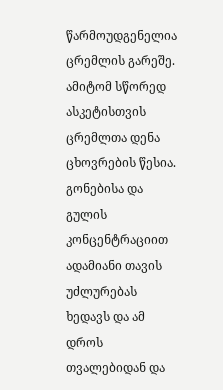წარმოუდგენელია ცრემლის გარეშე. ამიტომ სწორედ ასკეტისთვის ცრემლთა დენა ცხოვრების წესია. გონებისა და გულის კონცენტრაციით ადამიანი თავის უძლურებას ხედავს და ამ დროს თვალებიდან და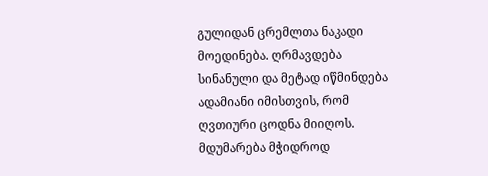გულიდან ცრემლთა ნაკადი მოედინება. ღრმავდება სინანული და მეტად იწმინდება ადამიანი იმისთვის, რომ ღვთიური ცოდნა მიიღოს. მდუმარება მჭიდროდ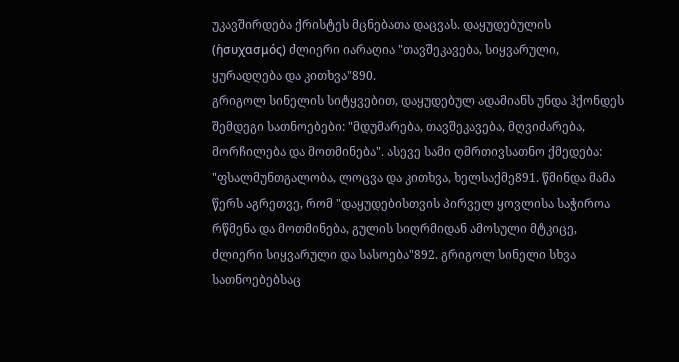უკავშირდება ქრისტეს მცნებათა დაცვას. დაყუდებულის (ἡσυχασμός) ძლიერი იარაღია "თავშეკავება, სიყვარული, ყურადღება და კითხვა"890.
გრიგოლ სინელის სიტყვებით, დაყუდებულ ადამიანს უნდა ჰქონდეს შემდეგი სათნოებები: "მდუმარება, თავშეკავება, მღვიძარება, მორჩილება და მოთმინება". ასევე სამი ღმრთივსათნო ქმედება: "ფსალმუნთგალობა, ლოცვა და კითხვა, ხელსაქმე891. წმინდა მამა წერს აგრეთვე, რომ "დაყუდებისთვის პირველ ყოვლისა საჭიროა რწმენა და მოთმინება, გულის სიღრმიდან ამოსული მტკიცე, ძლიერი სიყვარული და სასოება"892. გრიგოლ სინელი სხვა სათნოებებსაც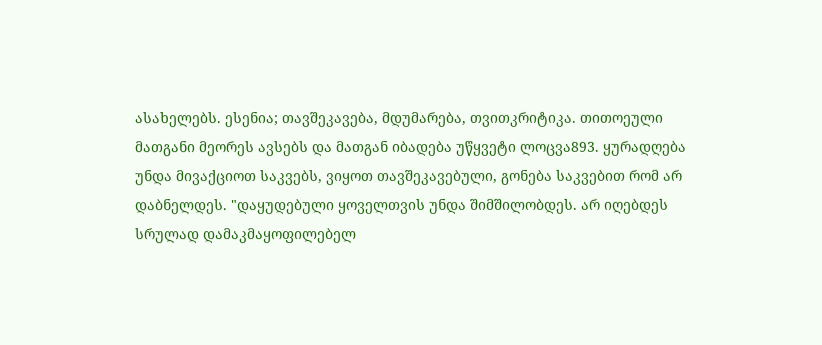ასახელებს. ესენია; თავშეკავება, მდუმარება, თვითკრიტიკა. თითოეული მათგანი მეორეს ავსებს და მათგან იბადება უწყვეტი ლოცვა893. ყურადღება უნდა მივაქციოთ საკვებს, ვიყოთ თავშეკავებული, გონება საკვებით რომ არ დაბნელდეს. "დაყუდებული ყოველთვის უნდა შიმშილობდეს. არ იღებდეს სრულად დამაკმაყოფილებელ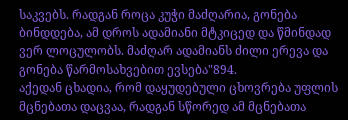საკვებს. რადგან როცა კუჭი მაძღარია, გონება ბინდდება, ამ დროს ადამიანი მტკიცედ და წმინდად ვერ ლოცულობს. მაძღარ ადამიანს ძილი ერევა და გონება წარმოსახვებით ევსება"894.
აქედან ცხადია, რომ დაყუდებული ცხოვრება უფლის მცნებათა დაცვაა, რადგან სწორედ ამ მცნებათა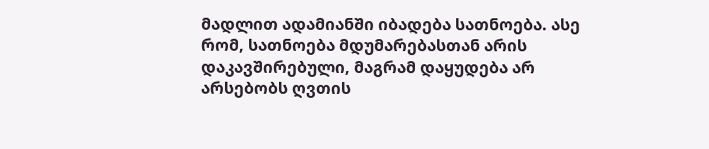მადლით ადამიანში იბადება სათნოება. ასე რომ, სათნოება მდუმარებასთან არის დაკავშირებული, მაგრამ დაყუდება არ არსებობს ღვთის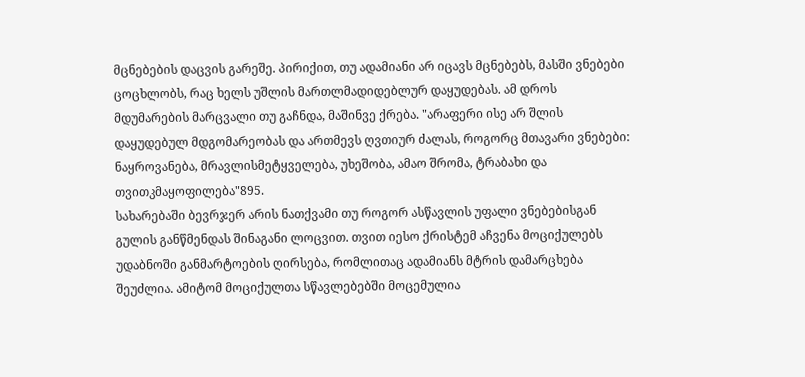მცნებების დაცვის გარეშე. პირიქით, თუ ადამიანი არ იცავს მცნებებს, მასში ვნებები ცოცხლობს, რაც ხელს უშლის მართლმადიდებლურ დაყუდებას. ამ დროს მდუმარების მარცვალი თუ გაჩნდა, მაშინვე ქრება. "არაფერი ისე არ შლის დაყუდებულ მდგომარეობას და ართმევს ღვთიურ ძალას, როგორც მთავარი ვნებები: ნაყროვანება, მრავლისმეტყველება, უხეშობა, ამაო შრომა, ტრაბახი და თვითკმაყოფილება"895.
სახარებაში ბევრჯერ არის ნათქვამი თუ როგორ ასწავლის უფალი ვნებებისგან გულის განწმენდას შინაგანი ლოცვით. თვით იესო ქრისტემ აჩვენა მოციქულებს უდაბნოში განმარტოების ღირსება, რომლითაც ადამიანს მტრის დამარცხება შეუძლია. ამიტომ მოციქულთა სწავლებებში მოცემულია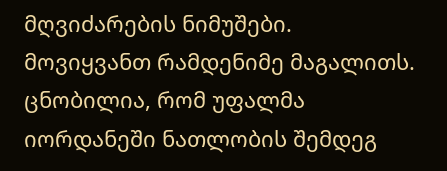მღვიძარების ნიმუშები. მოვიყვანთ რამდენიმე მაგალითს.
ცნობილია, რომ უფალმა იორდანეში ნათლობის შემდეგ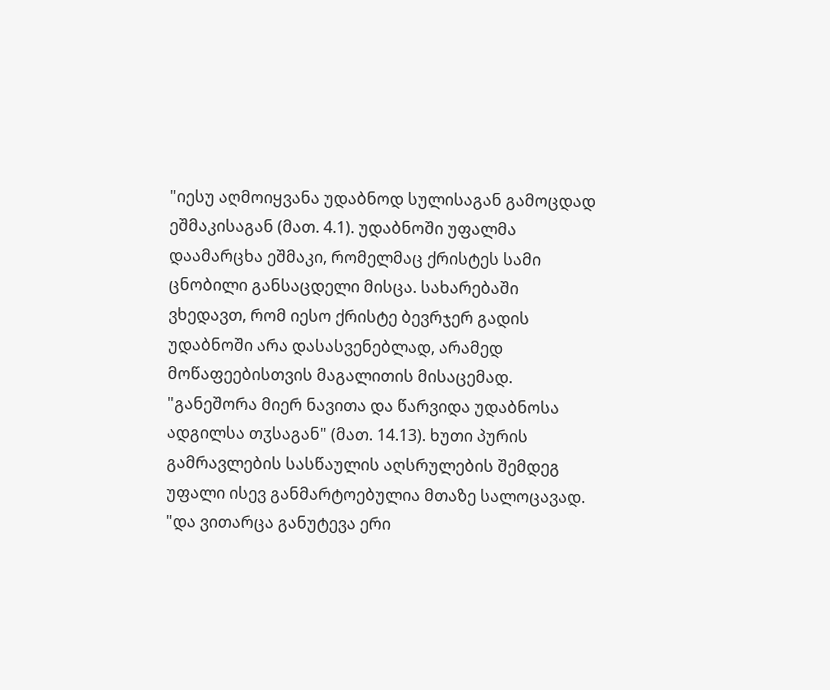"იესუ აღმოიყვანა უდაბნოდ სულისაგან გამოცდად ეშმაკისაგან (მათ. 4.1). უდაბნოში უფალმა დაამარცხა ეშმაკი, რომელმაც ქრისტეს სამი ცნობილი განსაცდელი მისცა. სახარებაში ვხედავთ, რომ იესო ქრისტე ბევრჯერ გადის უდაბნოში არა დასასვენებლად, არამედ მოწაფეებისთვის მაგალითის მისაცემად. "განეშორა მიერ ნავითა და წარვიდა უდაბნოსა ადგილსა თჳსაგან" (მათ. 14.13). ხუთი პურის გამრავლების სასწაულის აღსრულების შემდეგ უფალი ისევ განმარტოებულია მთაზე სალოცავად. "და ვითარცა განუტევა ერი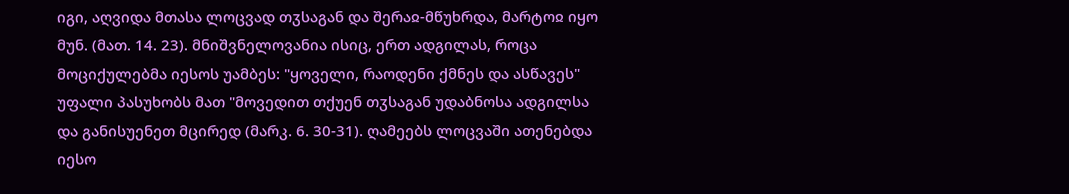იგი, აღვიდა მთასა ლოცვად თჳსაგან და შერაჲ-მწუხრდა, მარტოჲ იყო მუნ. (მათ. 14. 23). მნიშვნელოვანია ისიც, ერთ ადგილას, როცა მოციქულებმა იესოს უამბეს: "ყოველი, რაოდენი ქმნეს და ასწავეს" უფალი პასუხობს მათ "მოვედით თქუენ თჳსაგან უდაბნოსა ადგილსა და განისუენეთ მცირედ (მარკ. 6. 30-31). ღამეებს ლოცვაში ათენებდა იესო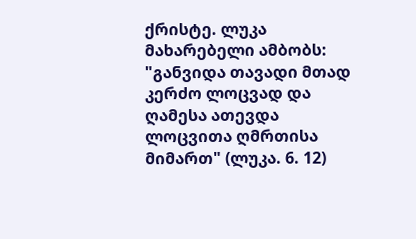ქრისტე. ლუკა მახარებელი ამბობს: "განვიდა თავადი მთად კერძო ლოცვად და ღამესა ათევდა ლოცვითა ღმრთისა მიმართ" (ლუკა. 6. 12)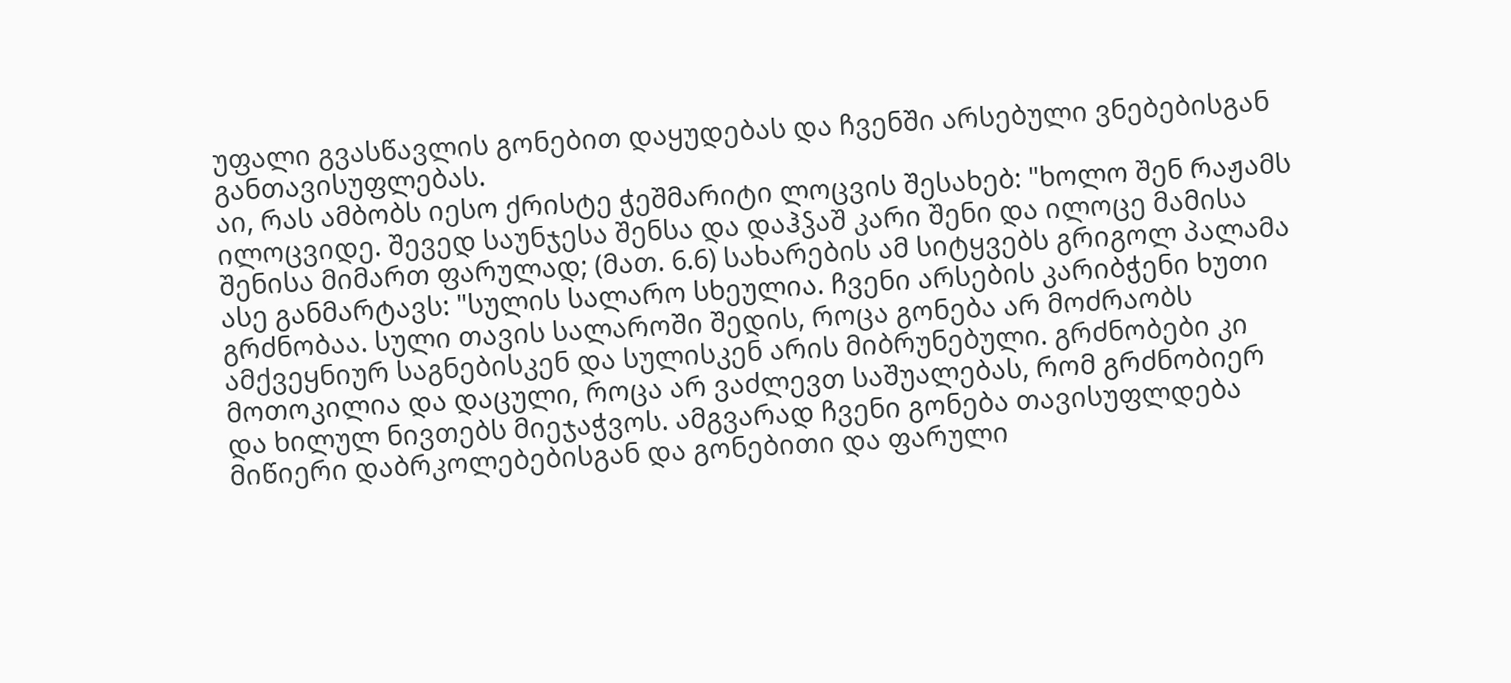უფალი გვასწავლის გონებით დაყუდებას და ჩვენში არსებული ვნებებისგან განთავისუფლებას.
აი, რას ამბობს იესო ქრისტე ჭეშმარიტი ლოცვის შესახებ: "ხოლო შენ რაჟამს ილოცვიდე. შევედ საუნჯესა შენსა და დაჰჴაშ კარი შენი და ილოცე მამისა შენისა მიმართ ფარულად; (მათ. 6.6) სახარების ამ სიტყვებს გრიგოლ პალამა ასე განმარტავს: "სულის სალარო სხეულია. ჩვენი არსების კარიბჭენი ხუთი გრძნობაა. სული თავის სალაროში შედის, როცა გონება არ მოძრაობს ამქვეყნიურ საგნებისკენ და სულისკენ არის მიბრუნებული. გრძნობები კი მოთოკილია და დაცული, როცა არ ვაძლევთ საშუალებას, რომ გრძნობიერ და ხილულ ნივთებს მიეჯაჭვოს. ამგვარად ჩვენი გონება თავისუფლდება მიწიერი დაბრკოლებებისგან და გონებითი და ფარული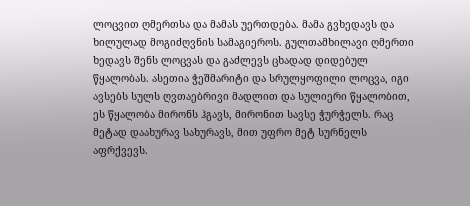ლოცვით ღმერთსა და მამას უერთდება. მამა გვხედავს და ხილულად მოგიძღვნის სამაგიეროს. გულთამხილავი ღმერთი ხედავს შენს ლოცვას და გაძლევს ცხადად დიდებულ წყალობას. ასეთია ჭეშმარიტი და სრულყოფილი ლოცვა, იგი ავსებს სულს ღვთაებრივი მადლით და სულიერი წყალობით, ეს წყალობა მირონს ჰგავს, მირონით სავსე ჭურჭელს. რაც მეტად დაახურავ სახურავს, მით უფრო მეტ სურნელს აფრქვევს.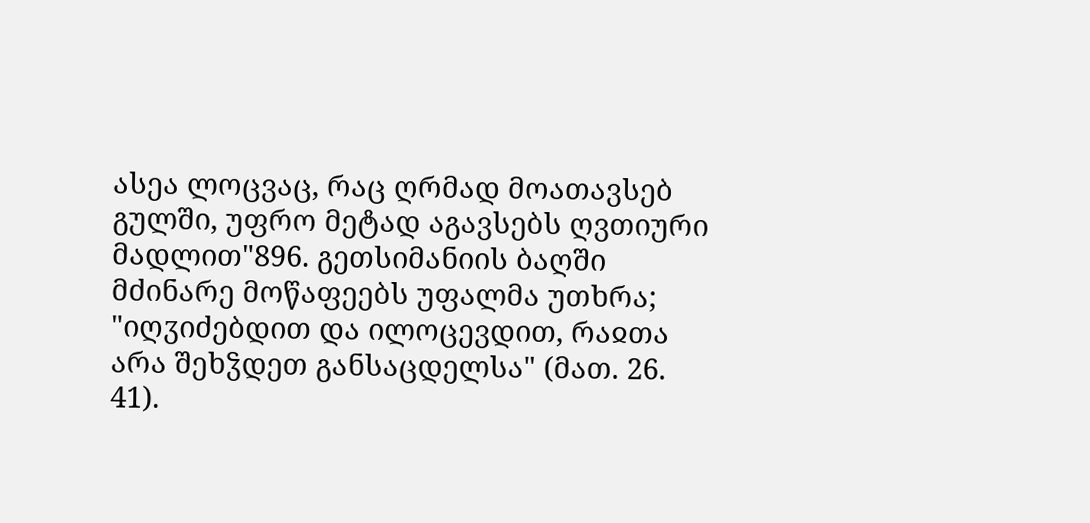ასეა ლოცვაც, რაც ღრმად მოათავსებ გულში, უფრო მეტად აგავსებს ღვთიური მადლით"896. გეთსიმანიის ბაღში მძინარე მოწაფეებს უფალმა უთხრა; "იღჳიძებდით და ილოცევდით, რაჲთა არა შეხჴდეთ განსაცდელსა" (მათ. 26. 41).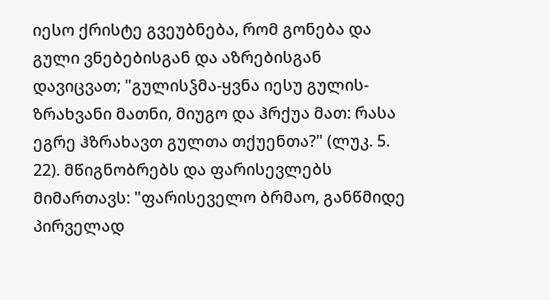იესო ქრისტე გვეუბნება, რომ გონება და გული ვნებებისგან და აზრებისგან დავიცვათ; "გულისჴმა-ყვნა იესუ გულის-ზრახვანი მათნი, მიუგო და ჰრქუა მათ: რასა ეგრე ჰზრახავთ გულთა თქუენთა?" (ლუკ. 5. 22). მწიგნობრებს და ფარისევლებს მიმართავს: "ფარისეველო ბრმაო, განწმიდე პირველად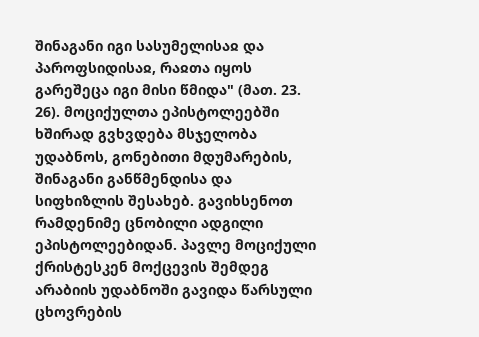შინაგანი იგი სასუმელისაჲ და პაროფსიდისაჲ, რაჲთა იყოს გარეშეცა იგი მისი წმიდა" (მათ. 23. 26). მოციქულთა ეპისტოლეებში ხშირად გვხვდება მსჯელობა უდაბნოს, გონებითი მდუმარების, შინაგანი განწმენდისა და სიფხიზლის შესახებ. გავიხსენოთ რამდენიმე ცნობილი ადგილი ეპისტოლეებიდან. პავლე მოციქული ქრისტესკენ მოქცევის შემდეგ არაბიის უდაბნოში გავიდა წარსული ცხოვრების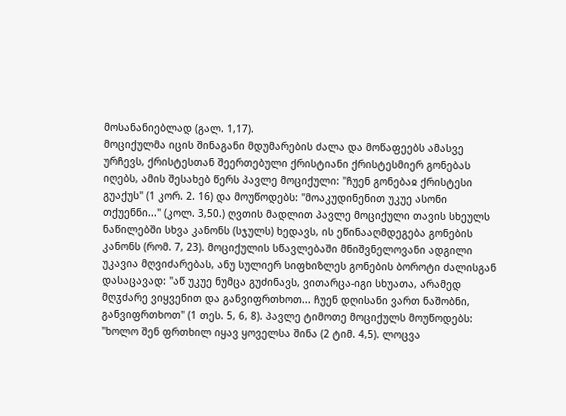მოსანანიებლად (გალ. 1,17).
მოციქულმა იცის შინაგანი მდუმარების ძალა და მოწაფეებს ამასვე ურჩევს, ქრისტესთან შეერთებული ქრისტიანი ქრისტესმიერ გონებას იღებს, ამის შესახებ წერს პავლე მოციქული: "ჩუენ გონებაჲ ქრისტესი გუაქუს" (1 კორ. 2. 16) და მოუწოდებს: "მოაკუდინენით უკუე ასონი თქუენნი..." (კოლ. 3,50.) ღვთის მადლით პავლე მოციქული თავის სხეულს ნაწილებში სხვა კანონს (სჯულს) ხედავს, ის ეწინააღმდეგება გონების კანონს (რომ. 7, 23). მოციქულის სწავლებაში მნიშვნელოვანი ადგილი უკავია მღვიძარებას, ანუ სულიერ სიფხიზლეს გონების ბოროტი ძალისგან დასაცავად: "აწ უკუე ნუმცა გუძინავს, ვითარცა-იგი სხუათა, არამედ მღჳძარე ვიყვენით და განვიფრთხოთ... ჩუენ დღისანი ვართ ნაშობნი, განვიფრთხოთ" (1 თეს. 5, 6, 8). პავლე ტიმოთე მოციქულს მოუწოდებს: "ხოლო შენ ფრთხილ იყავ ყოველსა შინა (2 ტიმ. 4,5). ლოცვა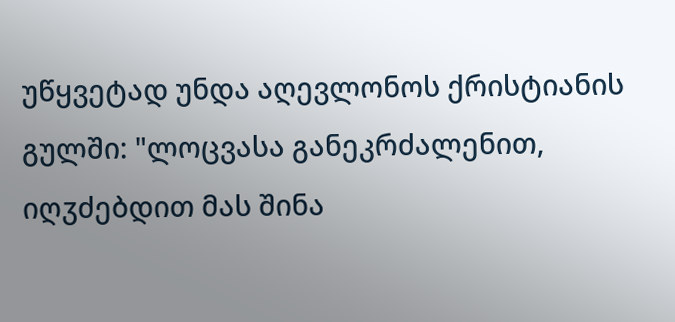უწყვეტად უნდა აღევლონოს ქრისტიანის გულში: "ლოცვასა განეკრძალენით, იღჳძებდით მას შინა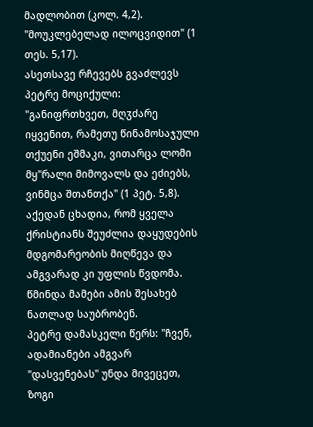მადლობით (კოლ. 4,2). "მოუკლებელად ილოცვიდით" (1 თეს. 5,17).
ასეთსავე რჩევებს გვაძლევს პეტრე მოციქული: "განიფრთხვეთ, მღჳძარე იყვენით, რამეთუ წინამოსაჯული თქუენი ეშმაკი, ვითარცა ლომი მყ"რალი მიმოვალს და ეძიებს, ვინმცა შთანთქა" (1 პეტ. 5,8). აქედან ცხადია, რომ ყველა ქრისტიანს შეუძლია დაყუდების მდგომარეობის მიღწევა და ამგვარად კი უფლის წვდომა. წმინდა მამები ამის შესახებ ნათლად საუბრობენ.
პეტრე დამასკელი წერს: "ჩვენ, ადამიანები ამგვარ "დასვენებას" უნდა მივეცეთ, ზოგი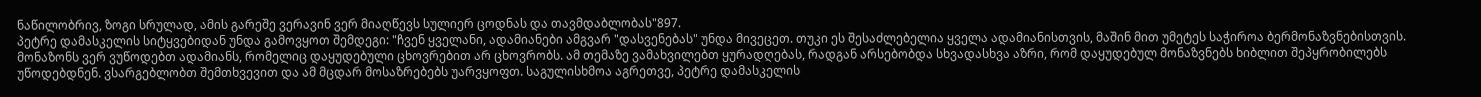ნაწილობრივ, ზოგი სრულად, ამის გარეშე ვერავინ ვერ მიაღწევს სულიერ ცოდნას და თავმდაბლობას"897.
პეტრე დამასკელის სიტყვებიდან უნდა გამოვყოთ შემდეგი: "ჩვენ ყველანი, ადამიანები ამგვარ "დასვენებას" უნდა მივეცეთ. თუკი ეს შესაძლებელია ყველა ადამიანისთვის, მაშინ მით უმეტეს საჭიროა ბერმონაზვნებისთვის. მონაზონს ვერ ვუწოდებთ ადამიანს, რომელიც დაყუდებული ცხოვრებით არ ცხოვრობს. ამ თემაზე ვამახვილებთ ყურადღებას, რადგან არსებობდა სხვადასხვა აზრი, რომ დაყუდებულ მონაზვნებს ხიბლით შეპყრობილებს უწოდებდნენ. ვსარგებლობთ შემთხვევით და ამ მცდარ მოსაზრებებს უარვყოფთ. საგულისხმოა აგრეთვე, პეტრე დამასკელის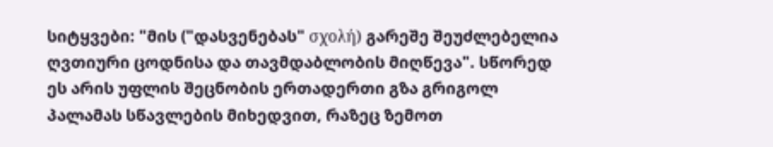სიტყვები: "მის ("დასვენებას" σχολή) გარეშე შეუძლებელია ღვთიური ცოდნისა და თავმდაბლობის მიღწევა". სწორედ ეს არის უფლის შეცნობის ერთადერთი გზა გრიგოლ პალამას სწავლების მიხედვით, რაზეც ზემოთ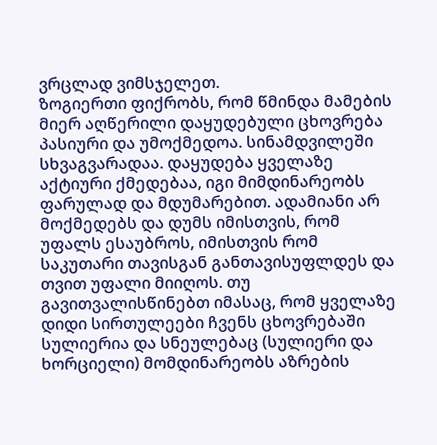ვრცლად ვიმსჯელეთ.
ზოგიერთი ფიქრობს, რომ წმინდა მამების მიერ აღწერილი დაყუდებული ცხოვრება პასიური და უმოქმედოა. სინამდვილეში სხვაგვარადაა. დაყუდება ყველაზე აქტიური ქმედებაა, იგი მიმდინარეობს ფარულად და მდუმარებით. ადამიანი არ მოქმედებს და დუმს იმისთვის, რომ უფალს ესაუბროს, იმისთვის რომ საკუთარი თავისგან განთავისუფლდეს და თვით უფალი მიიღოს. თუ გავითვალისწინებთ იმასაც, რომ ყველაზე დიდი სირთულეები ჩვენს ცხოვრებაში სულიერია და სნეულებაც (სულიერი და ხორციელი) მომდინარეობს აზრების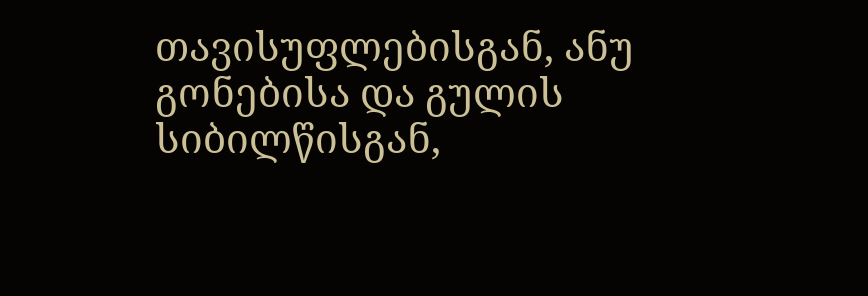თავისუფლებისგან, ანუ გონებისა და გულის სიბილწისგან,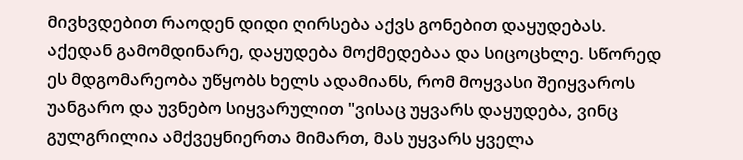მივხვდებით რაოდენ დიდი ღირსება აქვს გონებით დაყუდებას. აქედან გამომდინარე, დაყუდება მოქმედებაა და სიცოცხლე. სწორედ ეს მდგომარეობა უწყობს ხელს ადამიანს, რომ მოყვასი შეიყვაროს უანგარო და უვნებო სიყვარულით "ვისაც უყვარს დაყუდება, ვინც გულგრილია ამქვეყნიერთა მიმართ, მას უყვარს ყველა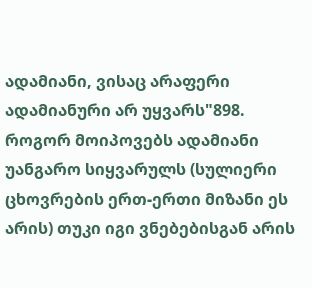ადამიანი, ვისაც არაფერი ადამიანური არ უყვარს"898. როგორ მოიპოვებს ადამიანი უანგარო სიყვარულს (სულიერი ცხოვრების ერთ-ერთი მიზანი ეს არის) თუკი იგი ვნებებისგან არის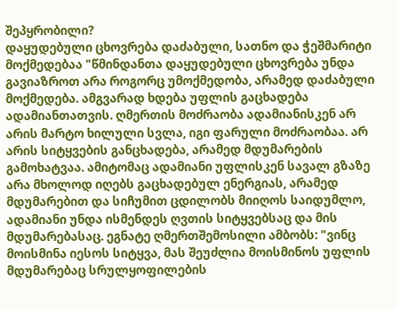შეპყრობილი?
დაყუდებული ცხოვრება დაძაბული, სათნო და ჭეშმარიტი მოქმედებაა "წმინდანთა დაყუდებული ცხოვრება უნდა გავიაზროთ არა როგორც უმოქმედობა, არამედ დაძაბული მოქმედება. ამგვარად ხდება უფლის გაცხადება ადამიანთათვის. ღმერთის მოძრაობა ადამიანისკენ არ არის მარტო ხილული სვლა, იგი ფარული მოძრაობაა. არ არის სიტყვების განცხადება, არამედ მდუმარების გამოხატვაა. ამიტომაც ადამიანი უფლისკენ სავალ გზაზე არა მხოლოდ იღებს გაცხადებულ ენერგიას, არამედ მდუმარებით და სიჩუმით ცდილობს მიიღოს საიდუმლო, ადამიანი უნდა ისმენდეს ღვთის სიტყვებსაც და მის მდუმარებასაც. ეგნატე ღმერთშემოსილი ამბობს: "ვინც მოისმინა იესოს სიტყვა, მას შეუძლია მოისმინოს უფლის მდუმარებაც სრულყოფილების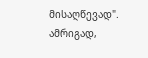მისაღწევად". ამრიგად,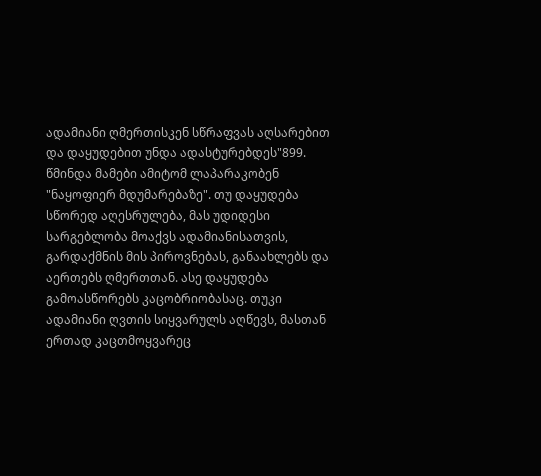ადამიანი ღმერთისკენ სწრაფვას აღსარებით და დაყუდებით უნდა ადასტურებდეს"899. წმინდა მამები ამიტომ ლაპარაკობენ "ნაყოფიერ მდუმარებაზე". თუ დაყუდება სწორედ აღესრულება, მას უდიდესი სარგებლობა მოაქვს ადამიანისათვის, გარდაქმნის მის პიროვნებას, განაახლებს და აერთებს ღმერთთან. ასე დაყუდება გამოასწორებს კაცობრიობასაც. თუკი ადამიანი ღვთის სიყვარულს აღწევს, მასთან ერთად კაცთმოყვარეც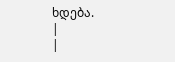ხდება.
|
|